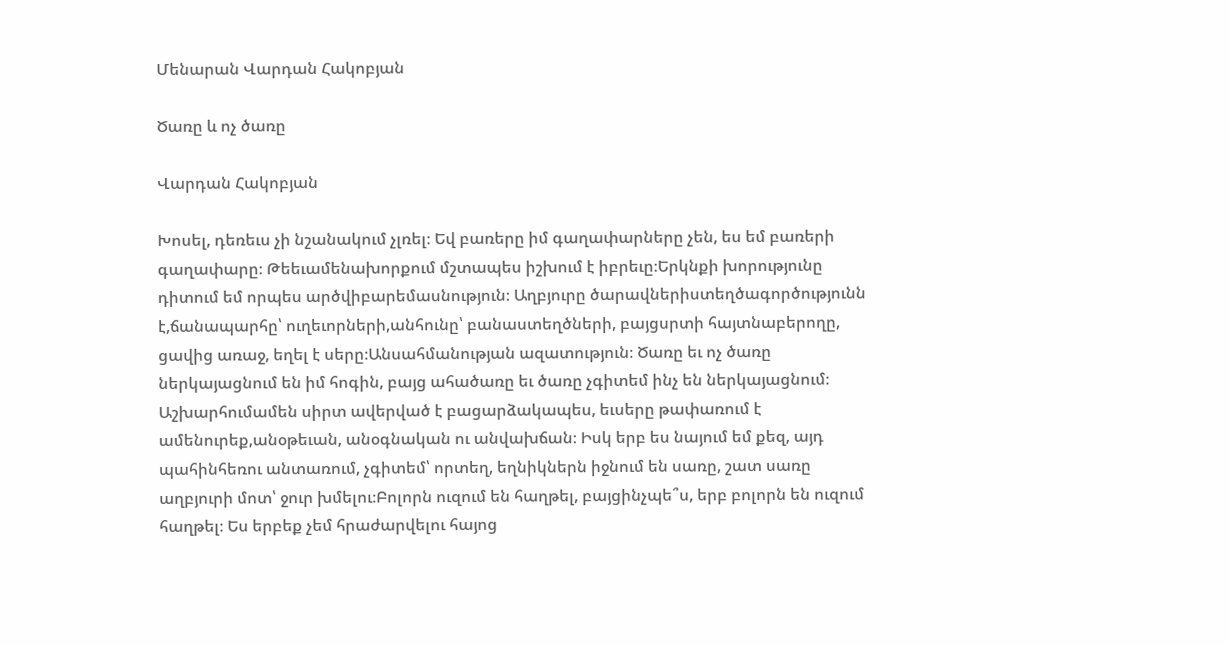Մենարան Վարդան Հակոբյան

Ծառը և ոչ ծառը

Վարդան Հակոբյան

Խոսել, դեռեւս չի նշանակում չլռել։ Եվ բառերը իմ գաղափարները չեն, ես եմ բառերի գաղափարը։ Թեեւամենախորքում մշտապես իշխում է իբրեւը։Երկնքի խորությունը դիտում եմ որպես արծվիբարեմասնություն։ Աղբյուրը ծարավներիստեղծագործությունն է,ճանապարհը՝ ուղեւորների,անհունը՝ բանաստեղծների, բայցսրտի հայտնաբերողը, ցավից առաջ, եղել է սերը։Անսահմանության ազատություն։ Ծառը եւ ոչ ծառը ներկայացնում են իմ հոգին, բայց ահածառը եւ ծառը չգիտեմ ինչ են ներկայացնում։ Աշխարհումամեն սիրտ ավերված է բացարձակապես, եւսերը թափառում է ամենուրեք,անօթեւան, անօգնական ու անվախճան։ Իսկ երբ ես նայում եմ քեզ, այդ պահինհեռու անտառում, չգիտեմ՝ որտեղ, եղնիկներն իջնում են սառը, շատ սառը աղբյուրի մոտ՝ ջուր խմելու։Բոլորն ուզում են հաղթել, բայցինչպե՞ս, երբ բոլորն են ուզում հաղթել։ Ես երբեք չեմ հրաժարվելու հայոց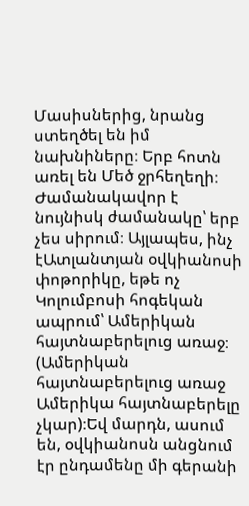Մասիսներից, նրանց ստեղծել են իմ նախնիները։ Երբ հոտն առել են Մեծ ջրհեղեղի։ Ժամանակավոր է նույնիսկ ժամանակը՝ երբ չես սիրում։ Այլապես, ինչ էԱտլանտյան օվկիանոսի փոթորիկը, եթե ոչ Կոլումբոսի հոգեկան ապրում՝ Ամերիկան հայտնաբերելուց առաջ։ (Ամերիկան հայտնաբերելուց առաջ Ամերիկա հայտնաբերելը չկար)։Եվ մարդն, ասում են, օվկիանոսն անցնում էր ընդամենը մի գերանի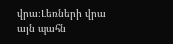վրա։Լեռների վրա այն պահն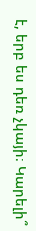է, երբ ես դեռ չկայի։ Կարելի՞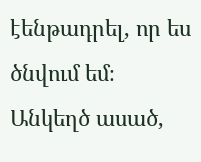էենթադրել, որ ես ծնվում եմ։ Անկեղծ ասած,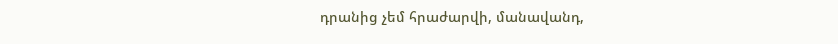դրանից չեմ հրաժարվի, մանավանդ,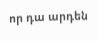որ դա արդեն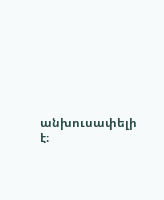անխուսափելի է։